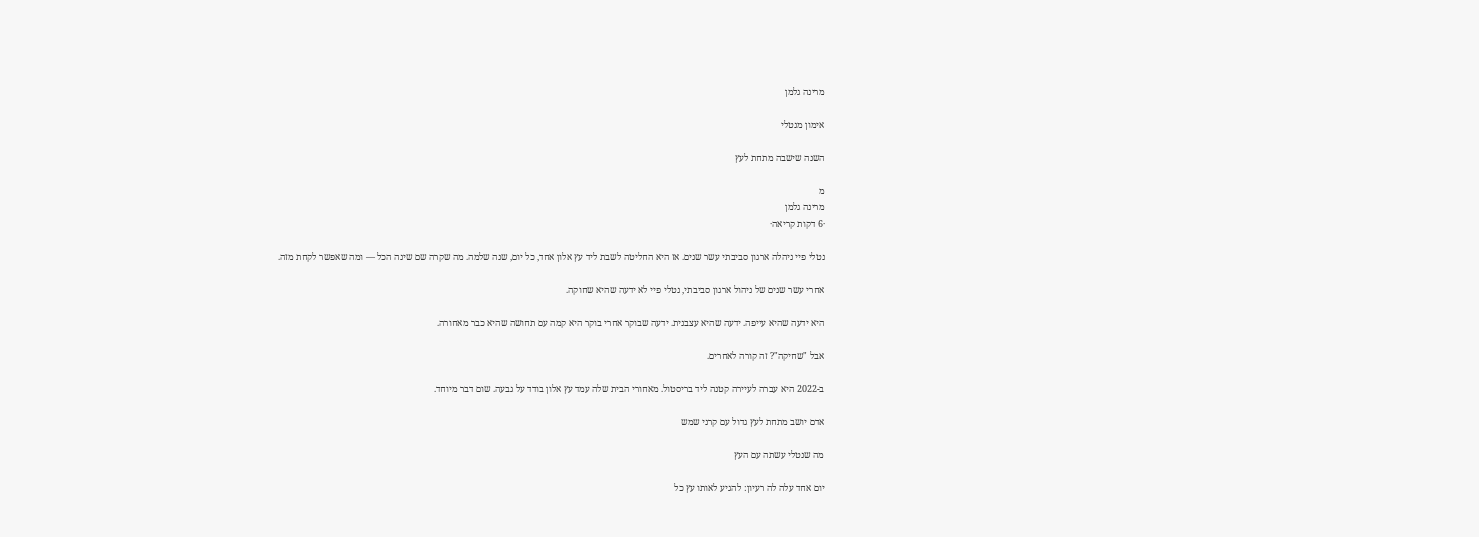מרינה גלמן

אימון מנטלי

השנה שישבה מתחת לעץ

מ
מרינה גלמן
·6 דקות קריאה·

נטלי פיי ניהלה ארגון סביבתי עשר שנים. אז היא החליטה לשבת ליד עץ אלון אחד, כל יום, שנה שלמה. מה שקרה שם שינה הכל — ומה שאפשר לקחת מזה.

אחרי עשר שנים של ניהול ארגון סביבתי, נטלי פיי לא ידעה שהיא שחוקה.

היא ידעה שהיא עייפה. ידעה שהיא עצבנית. ידעה שבוקר אחרי בוקר היא קמה עם תחושה שהיא כבר מאחורה.

אבל "שחיקה"? זה קורה לאחרים.

ב-2022 היא עברה לעיירה קטנה ליד בריסטול. מאחורי הבית שלה עמד עץ אלון בודד על גבעה. שום דבר מיוחד.

אדם יושב מתחת לעץ גדול עם קרני שמש

מה שנטלי עשתה עם העץ

יום אחד עלה לה רעיון: להגיע לאותו עץ כל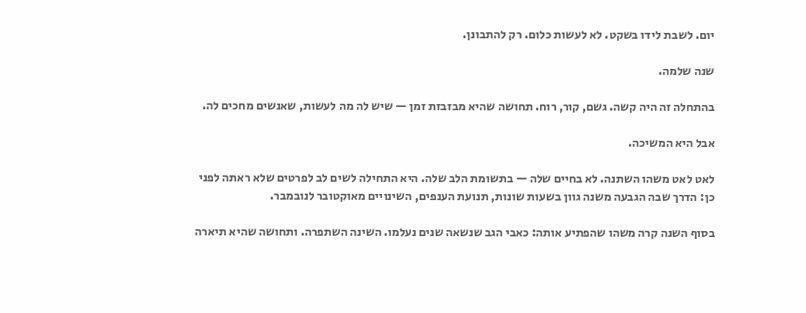יום. לשבת לידו בשקט. לא לעשות כלום. רק להתבונן.

שנה שלמה.

בהתחלה זה היה קשה. גשם, קור, רוח. תחושה שהיא מבזבזת זמן — שיש לה מה לעשות, שאנשים מחכים לה.

אבל היא המשיכה.

לאט לאט משהו השתנה. לא בחיים שלה — בתשומת הלב שלה. היא התחילה לשים לב לפרטים שלא ראתה לפני כן: הדרך שבה הגבעה משנה גוון בשעות שונות, תנועת הענפים, השינויים מאוקטובר לנובמבר.

בסוף השנה קרה משהו שהפתיע אותה: כאבי הגב שנשאה שנים נעלמו. השינה השתפרה. ותחושה שהיא תיארה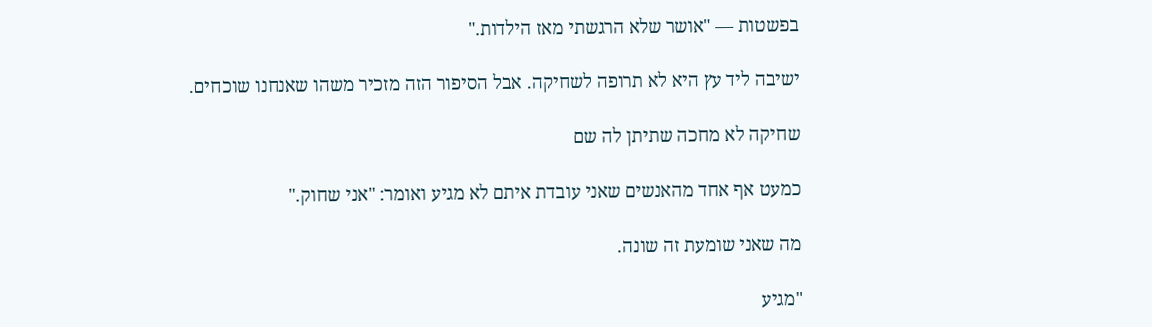בפשטות — "אושר שלא הרגשתי מאז הילדות."

ישיבה ליד עץ היא לא תרופה לשחיקה. אבל הסיפור הזה מזכיר משהו שאנחנו שוכחים.

שחיקה לא מחכה שתיתן לה שם

כמעט אף אחד מהאנשים שאני עובדת איתם לא מגיע ואומר: "אני שחוק."

מה שאני שומעת זה שונה.

"מגיע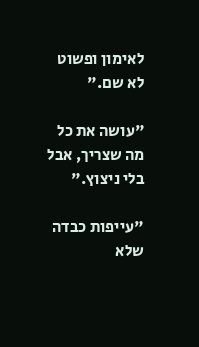לאימון ופשוט לא שם."

"עושה את כל מה שצריך, אבל בלי ניצוץ."

"עייפות כבדה שלא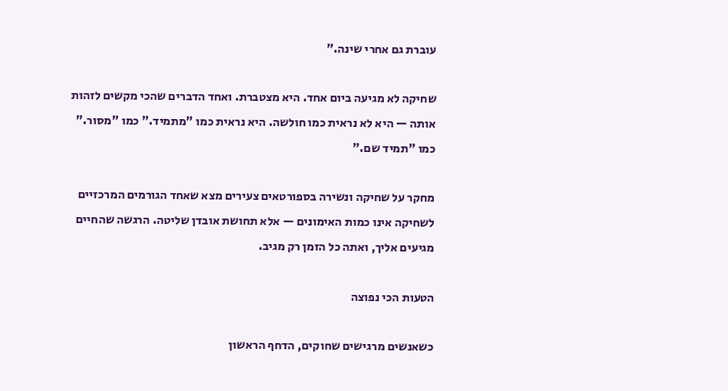עוברת גם אחרי שינה."

שחיקה לא מגיעה ביום אחד. היא מצטברת. ואחד הדברים שהכי מקשים לזהות אותה — היא לא נראית כמו חולשה. היא נראית כמו "מתמיד." כמו "מסור." כמו "תמיד שם."

מחקר על שחיקה ונשירה בספורטאים צעירים מצא שאחד הגורמים המרכזיים לשחיקה אינו כמות האימונים — אלא תחושת אובדן שליטה. הרגשה שהחיים מגיעים אליך, ואתה כל הזמן רק מגיב.

הטעות הכי נפוצה

כשאנשים מרגישים שחוקים, הדחף הראשון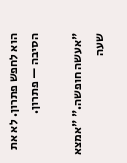הוא לחפש פתרון. לא את הסיבה — פתרון.

"אעשה חופשה." "אמצא שעה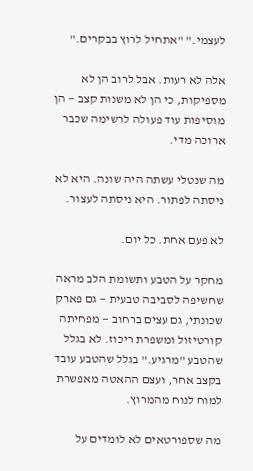לעצמי." "אתחיל לרוץ בבקרים."

אלה לא רעות. אבל לרוב הן לא מספיקות, כי הן לא משנות קצב — הן מוסיפות עוד פעולה לרשימה שכבר ארוכה מדי.

מה שנטלי עשתה היה שונה. היא לא ניסתה לפתור. היא ניסתה לעצור.

לא פעם אחת. כל יום.

מחקר על הטבע ותשומת הלב מראה שחשיפה לסביבה טבעית — גם פארק שכונתי, גם עצים ברחוב — מפחיתה קורטיזול ומשפרת ריכוז. לא בגלל שהטבע "מרגיע." בגלל שהטבע עובד בקצב אחר, ועצם ההאטה מאפשרת למוח לנוח מהמרוץ.

מה שספורטאים לא לומדים על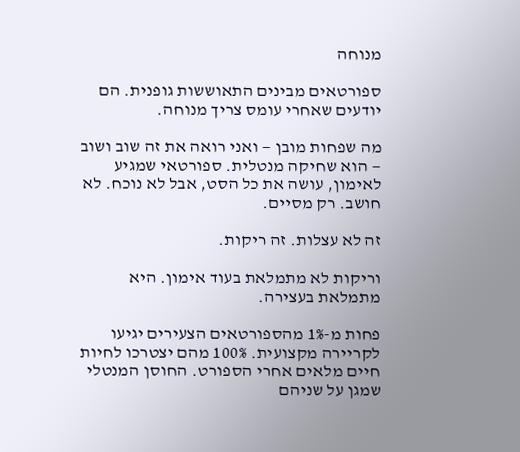מנוחה

ספורטאים מבינים התאוששות גופנית. הם יודעים שאחרי עומס צריך מנוחה.

מה שפחות מובן — ואני רואה את זה שוב ושוב — הוא שחיקה מנטלית. ספורטאי שמגיע לאימון, עושה את כל הסט, אבל לא נוכח. לא חושב. רק מסיים.

זה לא עצלות. זה ריקות.

וריקות לא מתמלאת בעוד אימון. היא מתמלאת בעצירה.

פחות מ-1% מהספורטאים הצעירים יגיעו לקריירה מקצועית. 100% מהם יצטרכו לחיות חיים מלאים אחרי הספורט. החוסן המנטלי שמגן על שניהם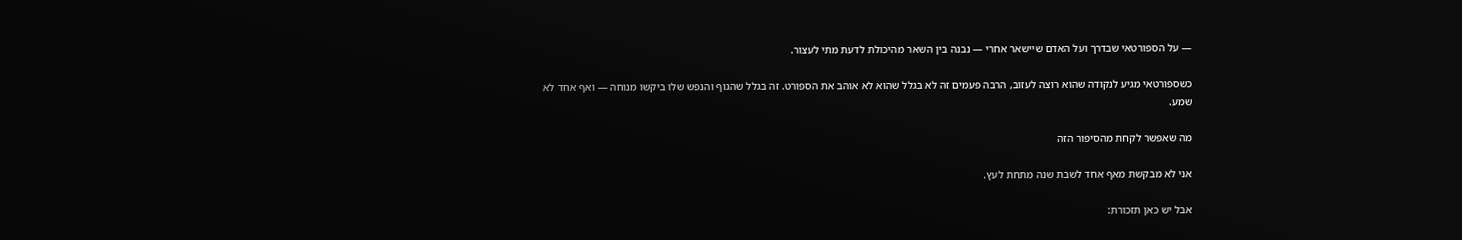— על הספורטאי שבדרך ועל האדם שיישאר אחרי — נבנה בין השאר מהיכולת לדעת מתי לעצור.

כשספורטאי מגיע לנקודה שהוא רוצה לעזוב, הרבה פעמים זה לא בגלל שהוא לא אוהב את הספורט. זה בגלל שהגוף והנפש שלו ביקשו מנוחה — ואף אחד לא שמע.

מה שאפשר לקחת מהסיפור הזה

אני לא מבקשת מאף אחד לשבת שנה מתחת לעץ.

אבל יש כאן תזכורת: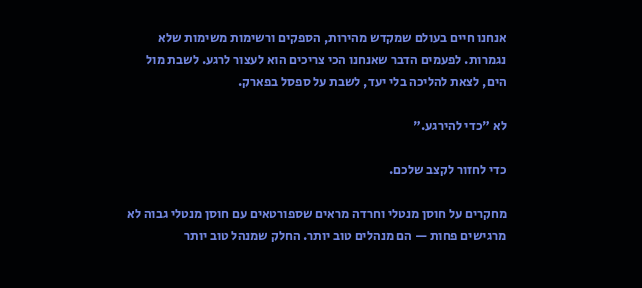אנחנו חיים בעולם שמקדש מהירות, הספקים ורשימות משימות שלא נגמרות. לפעמים הדבר שאנחנו הכי צריכים הוא לעצור לרגע. לשבת מול הים, לצאת להליכה בלי יעד, לשבת על ספסל בפארק.

לא "כדי להירגע."

כדי לחזור לקצב שלכם.

מחקרים על חוסן מנטלי וחרדה מראים שספורטאים עם חוסן מנטלי גבוה לא מרגישים פחות — הם מנהלים טוב יותר. החלק שמנהל טוב יותר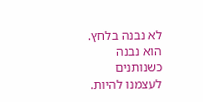לא נבנה בלחץ. הוא נבנה כשנותנים לעצמנו להיות.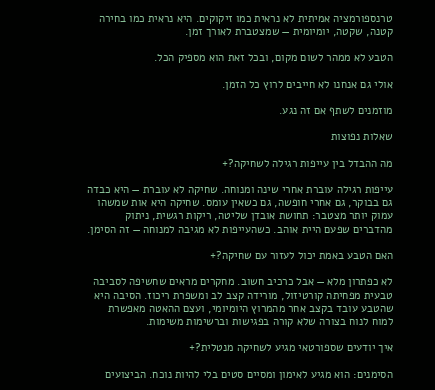טרנספורמציה אמיתית לא נראית כמו זיקוקים. היא נראית כמו בחירה קטנה, שקטה, יומיומית — שמצטברת לאורך זמן.

הטבע לא ממהר לשום מקום, ובכל זאת הוא מספיק הכל.

אולי גם אנחנו לא חייבים לרוץ כל הזמן.

מוזמנים לשתף אם זה נגע.

שאלות נפוצות

מה ההבדל בין עייפות רגילה לשחיקה?+

עייפות רגילה עוברת אחרי שינה ומנוחה. שחיקה לא עוברת — היא כבדה גם בבוקר, גם אחרי חופשה, גם כשאין עומס. שחיקה היא אות שמשהו עמוק יותר מצטבר: תחושת אובדן שליטה, ריקות רגשית, ניתוק מהדברים שפעם היית אוהב. כשהעייפות לא מגיבה למנוחה — זה הסימן.

האם הטבע באמת יכול לעזור עם שחיקה?+

לא כפתרון מלא — אבל כרכיב חשוב. מחקרים מראים שחשיפה לסביבה טבעית מפחיתה קורטיזול, מורידה קצב לב ומשפרת ריכוז. הסיבה היא שהטבע עובד בקצב אחר מהמרוץ היומיומי, ועצם ההאטה מאפשרת למוח לנוח בצורה שלא קורה בפגישות וברשימות משימות.

איך יודעים שספורטאי מגיע לשחיקה מנטלית?+

הסימנים: הוא מגיע לאימון ומסיים סטים בלי להיות נוכח. הביצועים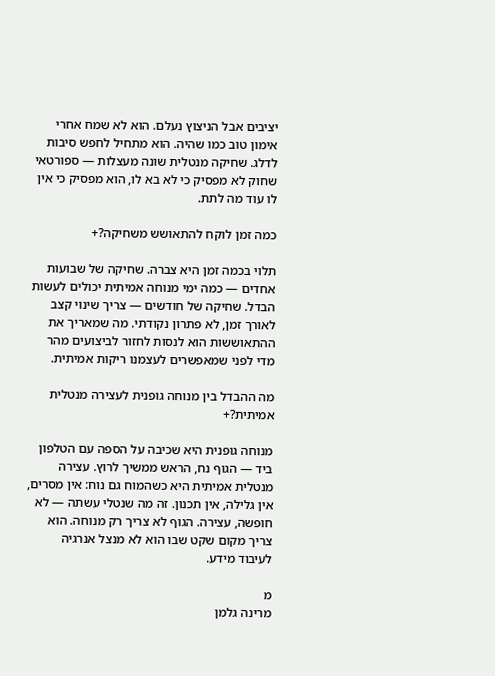יציבים אבל הניצוץ נעלם. הוא לא שמח אחרי אימון טוב כמו שהיה. הוא מתחיל לחפש סיבות לדלג. שחיקה מנטלית שונה מעצלות — ספורטאי שחוק לא מפסיק כי לא בא לו, הוא מפסיק כי אין לו עוד מה לתת.

כמה זמן לוקח להתאושש משחיקה?+

תלוי בכמה זמן היא צברה. שחיקה של שבועות אחדים — כמה ימי מנוחה אמיתית יכולים לעשות הבדל. שחיקה של חודשים — צריך שינוי קצב לאורך זמן, לא פתרון נקודתי. מה שמאריך את ההתאוששות הוא לנסות לחזור לביצועים מהר מדי לפני שמאפשרים לעצמנו ריקות אמיתית.

מה ההבדל בין מנוחה גופנית לעצירה מנטלית אמיתית?+

מנוחה גופנית היא שכיבה על הספה עם הטלפון ביד — הגוף נח, הראש ממשיך לרוץ. עצירה מנטלית אמיתית היא כשהמוח גם נוח: אין מסרים, אין גלילה, אין תכנון. זה מה שנטלי עשתה — לא חופשה, עצירה. הגוף לא צריך רק מנוחה. הוא צריך מקום שקט שבו הוא לא מנצל אנרגיה לעיבוד מידע.

מ
מרינה גלמן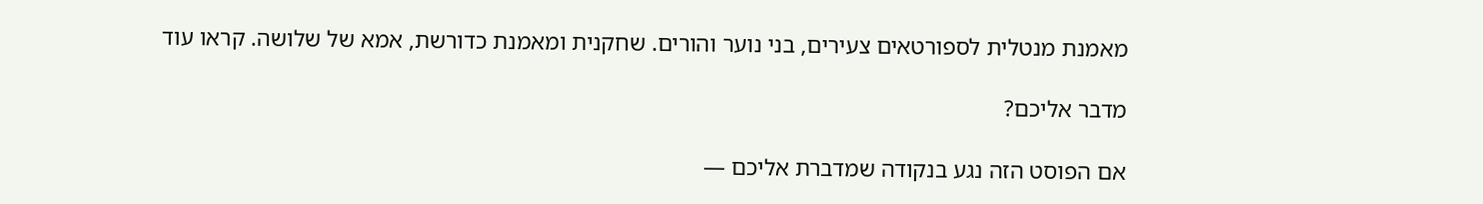מאמנת מנטלית לספורטאים צעירים, בני נוער והורים. שחקנית ומאמנת כדורשת, אמא של שלושה. קראו עוד

מדבר אליכם?

אם הפוסט הזה נגע בנקודה שמדברת אליכם —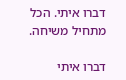דברו איתי. הכל מתחיל משיחה.

דברו איתי